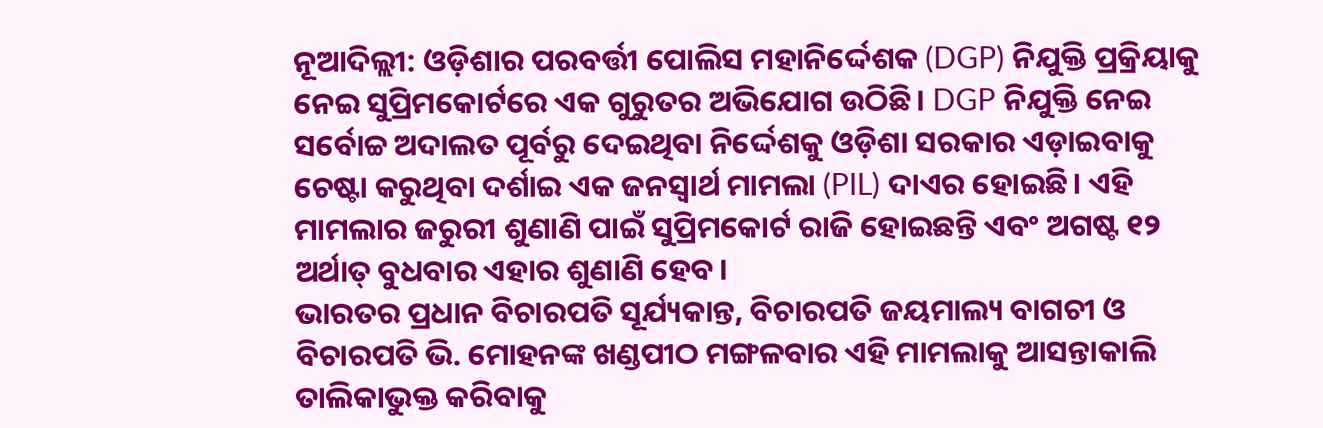ନୂଆଦିଲ୍ଲୀ: ଓଡ଼ିଶାର ପରବର୍ତ୍ତୀ ପୋଲିସ ମହାନିର୍ଦ୍ଦେଶକ (DGP) ନିଯୁକ୍ତି ପ୍ରକ୍ରିୟାକୁ ନେଇ ସୁପ୍ରିମକୋର୍ଟରେ ଏକ ଗୁରୁତର ଅଭିଯୋଗ ଉଠିଛି। DGP ନିଯୁକ୍ତି ନେଇ ସର୍ବୋଚ୍ଚ ଅଦାଲତ ପୂର୍ବରୁ ଦେଇଥିବା ନିର୍ଦ୍ଦେଶକୁ ଓଡ଼ିଶା ସରକାର ଏଡ଼ାଇବାକୁ ଚେଷ୍ଟା କରୁଥିବା ଦର୍ଶାଇ ଏକ ଜନସ୍ୱାର୍ଥ ମାମଲା (PIL) ଦାଏର ହୋଇଛି। ଏହି ମାମଲାର ଜରୁରୀ ଶୁଣାଣି ପାଇଁ ସୁପ୍ରିମକୋର୍ଟ ରାଜି ହୋଇଛନ୍ତି ଏବଂ ଅଗଷ୍ଟ ୧୨ ଅର୍ଥାତ୍ ବୁଧବାର ଏହାର ଶୁଣାଣି ହେବ।
ଭାରତର ପ୍ରଧାନ ବିଚାରପତି ସୂର୍ଯ୍ୟକାନ୍ତ, ବିଚାରପତି ଜୟମାଲ୍ୟ ବାଗଚୀ ଓ ବିଚାରପତି ଭି. ମୋହନଙ୍କ ଖଣ୍ଡପୀଠ ମଙ୍ଗଳବାର ଏହି ମାମଲାକୁ ଆସନ୍ତାକାଲି ତାଲିକାଭୁକ୍ତ କରିବାକୁ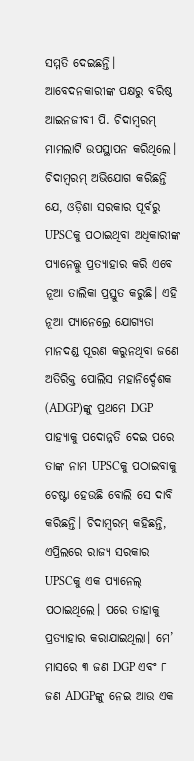ସମ୍ମତି ଦେଇଛନ୍ତି। ଆବେଦନକାରୀଙ୍କ ପକ୍ଷରୁ ବରିଷ୍ଠ ଆଇନଜୀବୀ ପି. ଚିଦାମ୍ବରମ୍ ମାମଲାଟି ଉପସ୍ଥାପନ କରିଥିଲେ।
ଚିଦାମ୍ବରମ୍ ଅଭିଯୋଗ କରିଛନ୍ତି ଯେ, ଓଡ଼ିଶା ସରକାର ପୂର୍ବରୁ UPSCକୁ ପଠାଇଥିବା ଅଧିକାରୀଙ୍କ ପ୍ୟାନେଲ୍କୁ ପ୍ରତ୍ୟାହାର କରି ଏବେ ନୂଆ ତାଲିକା ପ୍ରସ୍ତୁତ କରୁଛି। ଏହି ନୂଆ ପ୍ୟାନେଲ୍ରେ ଯୋଗ୍ୟତା ମାନଦଣ୍ଡ ପୂରଣ କରୁନଥିବା ଜଣେ ଅତିରିକ୍ତ ପୋଲିସ ମହାନିର୍ଦ୍ଦେଶକ (ADGP)ଙ୍କୁ ପ୍ରଥମେ DGP ପାହ୍ୟାକୁ ପଦୋନ୍ନତି ଦେଇ ପରେ ତାଙ୍କ ନାମ UPSCକୁ ପଠାଇବାକୁ ଚେଷ୍ଟା ହେଉଛି ବୋଲି ସେ ଦାବି କରିଛନ୍ତି। ଚିଦାମ୍ବରମ୍ କହିଛନ୍ତି, ଏପ୍ରିଲରେ ରାଜ୍ୟ ସରକାର UPSCକୁ ଏକ ପ୍ୟାନେଲ୍ ପଠାଇଥିଲେ। ପରେ ତାହାକୁ ପ୍ରତ୍ୟାହାର କରାଯାଇଥିଲା। ମେ’ ମାସରେ ୩ ଜଣ DGP ଏବଂ ୮ ଜଣ ADGPଙ୍କୁ ନେଇ ଆଉ ଏକ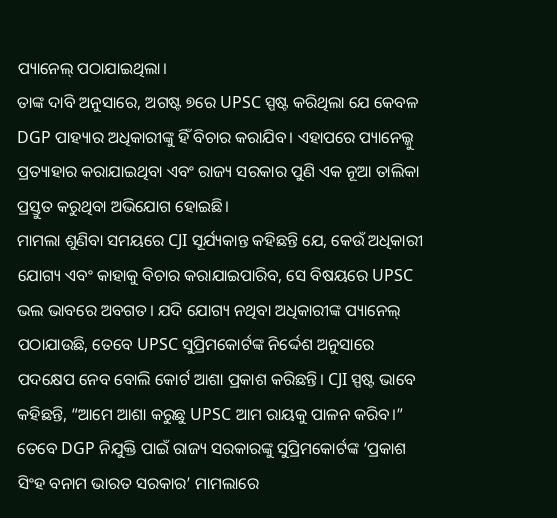ପ୍ୟାନେଲ୍ ପଠାଯାଇଥିଲା।
ତାଙ୍କ ଦାବି ଅନୁସାରେ, ଅଗଷ୍ଟ ୭ରେ UPSC ସ୍ପଷ୍ଟ କରିଥିଲା ଯେ କେବଳ DGP ପାହ୍ୟାର ଅଧିକାରୀଙ୍କୁ ହିଁ ବିଚାର କରାଯିବ। ଏହାପରେ ପ୍ୟାନେଲ୍କୁ ପ୍ରତ୍ୟାହାର କରାଯାଇଥିବା ଏବଂ ରାଜ୍ୟ ସରକାର ପୁଣି ଏକ ନୂଆ ତାଲିକା ପ୍ରସ୍ତୁତ କରୁଥିବା ଅଭିଯୋଗ ହୋଇଛି।
ମାମଲା ଶୁଣିବା ସମୟରେ CJI ସୂର୍ଯ୍ୟକାନ୍ତ କହିଛନ୍ତି ଯେ, କେଉଁ ଅଧିକାରୀ ଯୋଗ୍ୟ ଏବଂ କାହାକୁ ବିଚାର କରାଯାଇପାରିବ, ସେ ବିଷୟରେ UPSC ଭଲ ଭାବରେ ଅବଗତ। ଯଦି ଯୋଗ୍ୟ ନଥିବା ଅଧିକାରୀଙ୍କ ପ୍ୟାନେଲ୍ ପଠାଯାଉଛି, ତେବେ UPSC ସୁପ୍ରିମକୋର୍ଟଙ୍କ ନିର୍ଦ୍ଦେଶ ଅନୁସାରେ ପଦକ୍ଷେପ ନେବ ବୋଲି କୋର୍ଟ ଆଶା ପ୍ରକାଶ କରିଛନ୍ତି। CJI ସ୍ପଷ୍ଟ ଭାବେ କହିଛନ୍ତି, “ଆମେ ଆଶା କରୁଛୁ UPSC ଆମ ରାୟକୁ ପାଳନ କରିବ।”
ତେବେ DGP ନିଯୁକ୍ତି ପାଇଁ ରାଜ୍ୟ ସରକାରଙ୍କୁ ସୁପ୍ରିମକୋର୍ଟଙ୍କ ‘ପ୍ରକାଶ ସିଂହ ବନାମ ଭାରତ ସରକାର’ ମାମଲାରେ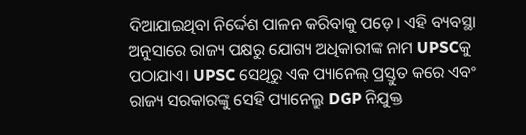ଦିଆଯାଇଥିବା ନିର୍ଦ୍ଦେଶ ପାଳନ କରିବାକୁ ପଡ଼େ। ଏହି ବ୍ୟବସ୍ଥା ଅନୁସାରେ ରାଜ୍ୟ ପକ୍ଷରୁ ଯୋଗ୍ୟ ଅଧିକାରୀଙ୍କ ନାମ UPSCକୁ ପଠାଯାଏ। UPSC ସେଥିରୁ ଏକ ପ୍ୟାନେଲ୍ ପ୍ରସ୍ତୁତ କରେ ଏବଂ ରାଜ୍ୟ ସରକାରଙ୍କୁ ସେହି ପ୍ୟାନେଲ୍ରୁ DGP ନିଯୁକ୍ତ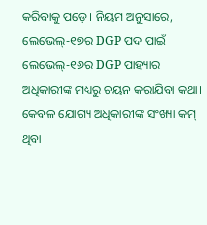କରିବାକୁ ପଡ଼େ। ନିୟମ ଅନୁସାରେ, ଲେଭେଲ୍-୧୭ର DGP ପଦ ପାଇଁ ଲେଭେଲ୍-୧୬ର DGP ପାହ୍ୟାର ଅଧିକାରୀଙ୍କ ମଧ୍ୟରୁ ଚୟନ କରାଯିବା କଥା। କେବଳ ଯୋଗ୍ୟ ଅଧିକାରୀଙ୍କ ସଂଖ୍ୟା କମ୍ ଥିବା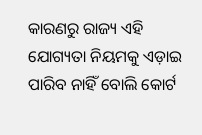କାରଣରୁ ରାଜ୍ୟ ଏହି ଯୋଗ୍ୟତା ନିୟମକୁ ଏଡ଼ାଇ ପାରିବ ନାହିଁ ବୋଲି କୋର୍ଟ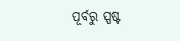ପୂର୍ବରୁ ସ୍ପଷ୍ଟ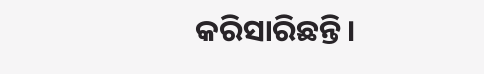କରିସାରିଛନ୍ତି।